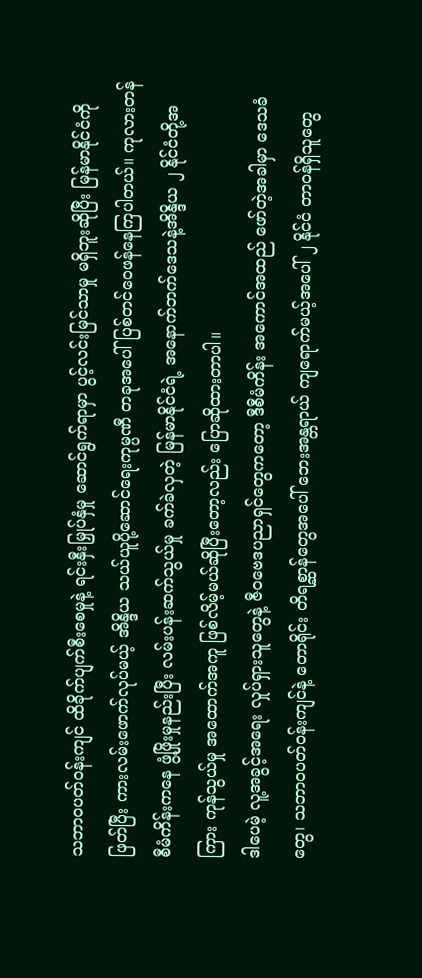သဘာဝပတ်ဝန်းကျင် ထိခိုက်ပျက်စီးစေမှုနဲ့ ရင်းနှီးမြှုပ်နှံမှု ဆောင်ရွက်ရာမှာ ပွင့်လင်းမြင်သာမှု မရှိဘူးဆိုပြီး မြန်မာနိုင်ငံကို ဖြတ်ပြီး ကားလမ်းဖောက်လုပ်မယ့် အိန္ဒိယ သယ်ယူပို့ဆောင်ရေးကုမ္ပဏီ တခုအပေါ် ပြစ်တင်ဝေဖန်နေကြပါတယ်။ ကုလားတန် စီမံကိန်းကနေ ဖွံ့ဖြိုးမှုနည်းပြီး လမ်းပန်းဆက်သွယ်မှု ခက်ခဲလှတဲ့ မြန်မာနိုင်ငံရဲ့ အနောက်ဘက်ဒေသနဲ့အိန္ဒိယ ၂ နိုင်ငံတို့အကြား ကုန်သွယ်မှု အထောက်အကူ ဖြစ်လိမ့်မယ်ဆိုပြီးတော့လည်း ပြောဆိုထားတာပါ။
ဒါပေမဲ့ လူ့အခွင့်အရေး လှုပ်ရှားသူတွေနဲ့ ဇီဝဗေဒပညာရှင်တွေကတော့ ဒီစီမံကိန်း အကောင်အထည် ဖော်တဲ့အခါမှာ ဒေသခံတွေ၊ သဘာဝပတ်ဝန်းကျင်နဲ့ တောရိုင်း တိရစ္ဆာန်တွေအပေါ် ဘေးအန္တရာယ် ကျရောက်မယ့်အပေါ် ၂ နိုင်ငံ တာဝန်ရှိသူတွေ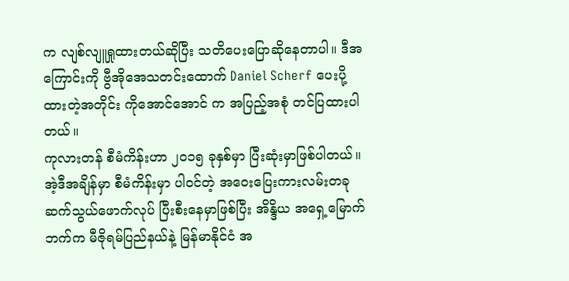က လျစ်လျူရှုထားတယ်ဆိုပြီး သတိပေးပြောဆိုနေတာပါ။ ဒီအကြောင်းကို ဗွီအိုအေသတင်းထောက် Daniel Scherf ပေးပို့ထားတဲ့အတိုင်း ကိုအောင်အောင် က အပြည့်အစုံ တင်ပြထားပါတယ်။
ကုလားတန် စီမံကိန်းဟာ ၂၀၁၅ ခုနှစ်မှာ ပြီးဆုံးမှာဖြစ်ပါတယ်။ အဲ့ဒီအချိန်မှာ စီမံကိန်းမှာ ပါဝင်တဲ့ အဝေးပြေးကားလမ်းတခု ဆက်သွယ်ဖောက်လုပ် ပြီးစီးနေမှာဖြစ်ပြီး အိန္ဒိယ အရှေ့မြောက်ဘက်က မီဇိုရမ်ပြည်နယ်နဲ့ မြန်မာနိုင်ငံ အ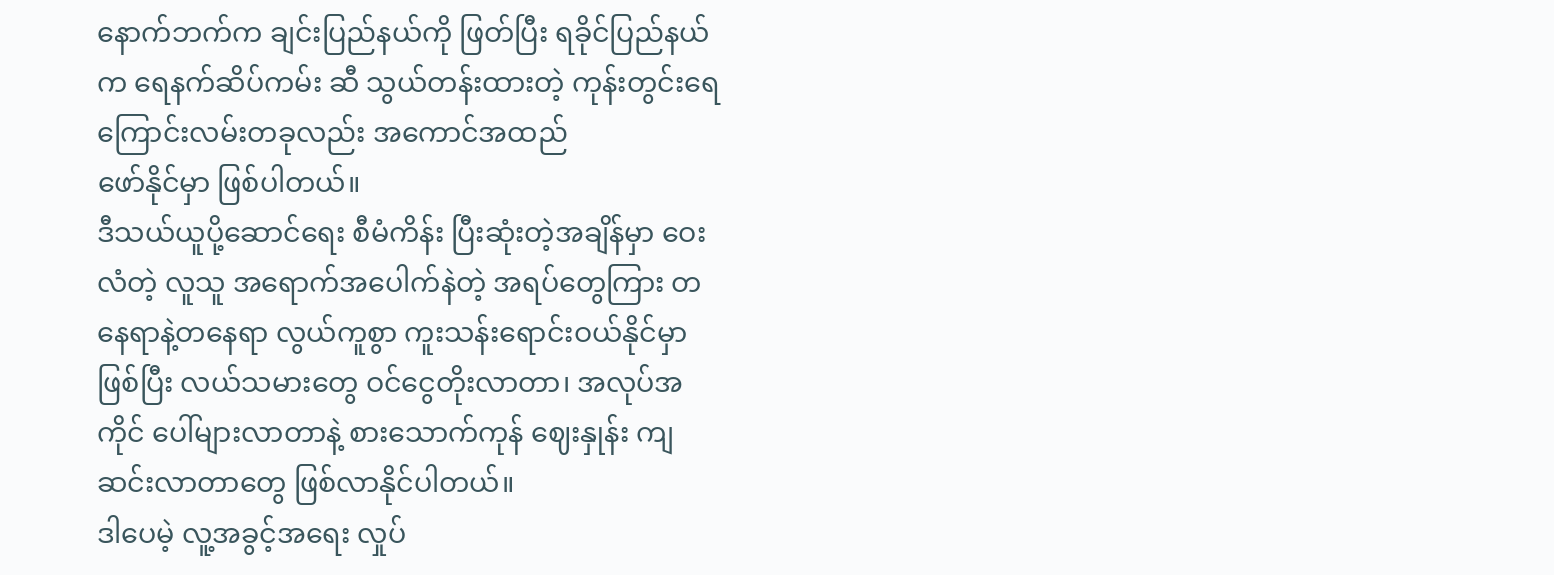နောက်ဘက်က ချင်းပြည်နယ်ကို ဖြတ်ပြီး ရခိုင်ပြည်နယ်က ရေနက်ဆိပ်ကမ်း ဆီ သွယ်တန်းထားတဲ့ ကုန်းတွင်းရေကြောင်းလမ်းတခုလည်း အကောင်အထည်
ဖော်နိုင်မှာ ဖြစ်ပါတယ်။
ဒီသယ်ယူပို့ဆောင်ရေး စီမံကိန်း ပြီးဆုံးတဲ့အချိန်မှာ ဝေးလံတဲ့ လူသူ အရောက်အပေါက်နဲတဲ့ အရပ်တွေကြား တနေရာနဲ့တနေရာ လွယ်ကူစွာ ကူးသန်းရောင်းဝယ်နိုင်မှာဖြစ်ပြီး လယ်သမားတွေ ဝင်ငွေတိုးလာတာ၊ အလုပ်အကိုင် ပေါ်များလာတာနဲ့ စားသောက်ကုန် ဈေးနှုန်း ကျဆင်းလာတာတွေ ဖြစ်လာနိုင်ပါတယ်။
ဒါပေမဲ့ လူ့အခွင့်အရေး လှုပ်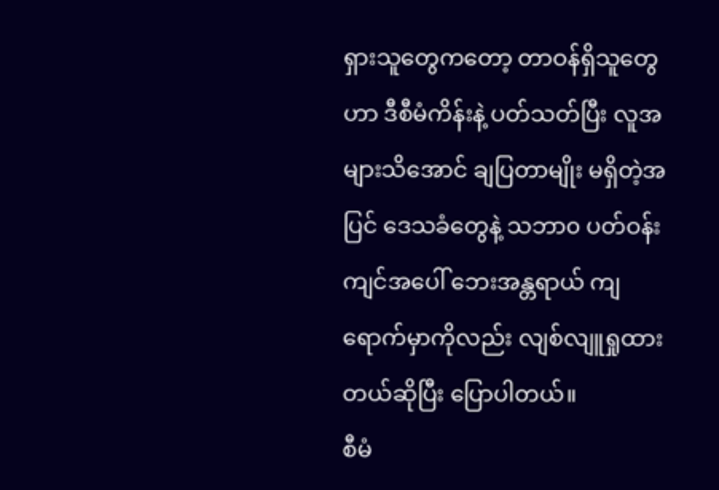ရှားသူတွေကတော့ တာဝန်ရှိသူတွေဟာ ဒီစီမံကိန်းနဲ့ ပတ်သတ်ပြီး လူအများသိအောင် ချပြတာမျိုး မရှိတဲ့အပြင် ဒေသခံတွေနဲ့ သဘာ၀ ပတ်ဝန်းကျင်အပေါ် ဘေးအန္တရာယ် ကျရောက်မှာကိုလည်း လျစ်လျူရှုထားတယ်ဆိုပြီး ပြောပါတယ်။
စီမံ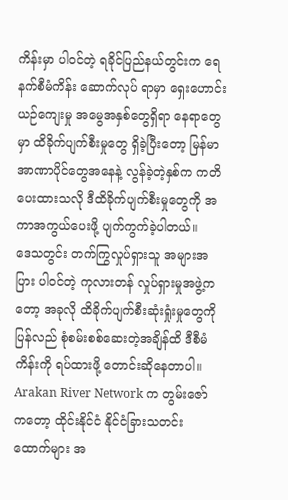ကိန်းမှာ ပါဝင်တဲ့ ရခိုင်ပြည်နယ်တွင်းက ရေနက်စီမံကိန်း ဆောက်လုပ် ရာမှာ ရှေးဟောင်းယဉ်ကျေးမှု အမွေအနှစ်တွေရှိရာ နေရာတွေမှာ ထိခိုက်ပျက်စီးမှုတွေ ရှိခဲ့ပြီးတော့ မြန်မာအာဏာပိုင်တွေအနေနဲ့ လွန်ခဲ့တဲ့နှစ်က ကတိပေးထားသလို ဒီထိခိုက်ပျက်စီးမှုတွေကို အကာအကွယ်ပေးဖို့ ပျက်ကွက်ခဲ့ပါတယ်။
ဒေသတွင်း တက်ကြွလှုပ်ရှားသူ အများအပြား ပါဝင်တဲ့ ကုလားတန် လှုပ်ရှားမှုအဖွဲ့ကတော့ အခုလို ထိခိုက်ပျက်စီးဆုံးရှုံးမှုတွေကို ပြန်လည် စုံစမ်းစစ်ဆေးတဲ့အချိန်ထိ ဒီစီမံကိန်းကို ရပ်ထားဖို့ တောင်းဆိုနေတာပါ။
Arakan River Network က တွမ်းဇော် ကတော့ ထိုင်းနိုင်ငံ နိုင်ငံခြားသတင်း
ထောက်များ အ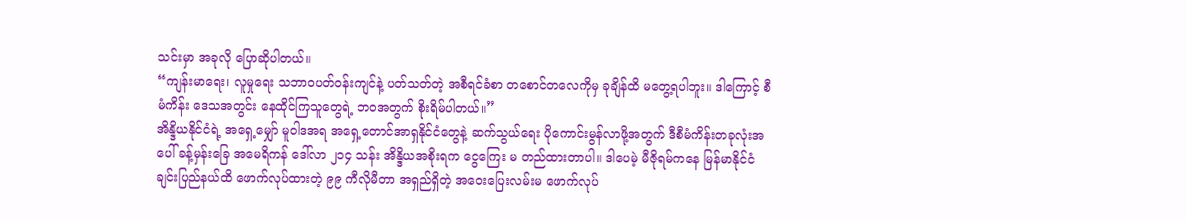သင်းမှာ အခုလို ပြောဆိုပါတယ်။
“ကျန်းမာရေး၊ လူမှုရေး သဘာဝပတ်ဝန်းကျင်နဲ့ ပတ်သတ်တဲ့ အစီရင်ခံစာ တစောင်တလေကိုမှ ခုချိန်ထိ မတွေ့ရပါဘူး။ ဒါကြောင့် စီမံကိန်း ဒေသအတွင်း နေထိုင်ကြသူတွေရဲ့ ဘဝအတွက် စိုးရိမ်ပါတယ်။”
အိန္ဒိယနိုင်ငံရဲ့ အရှေ့မျှော် မူဝါဒအရ အရှေ့တောင်အာရှနိုင်ငံတွေနဲ့ ဆက်သွယ်ရေး ပိုကောင်းမွန်လာဖို့အတွက် ဒီစီမံကိန်းတခုလုံးအပေါ် ခန့်မှန်းခြေ အမေရိကန် ဒေါ်လာ ၂၁၄ သန်း အိန္ဒိယအစိုးရက ငွေကြေး မ တည်ထားတာပါ။ ဒါပေမဲ့ မီဇိုရမ်ကနေ မြန်မာနိုင်ငံ ချင်းပြည်နယ်ထိ ဖောက်လုပ်ထားတဲ့ ၉၉ ကီလိုမီတာ အရှည်ရှိတဲ့ အဝေးပြေးလမ်းမ ဖောက်လုပ်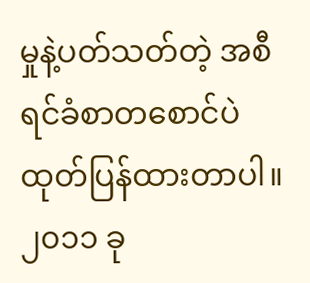မှုနဲ့ပတ်သတ်တဲ့ အစီရင်ခံစာတစောင်ပဲ ထုတ်ပြန်ထားတာပါ။
၂၀၁၁ ခု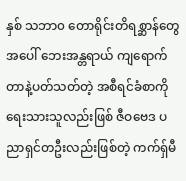နှစ် သဘာ၀ တောရိုင်းတိရစ္ဆာန်တွေအပေါ် ဘေးအန္တရာယ် ကျရောက်တာနဲ့ပတ်သတ်တဲ့ အစီရင်ခံစာကို ရေးသားသူလည်းဖြစ် ဇီဝဗေဒ ပညာရှင်တဦးလည်းဖြစ်တဲ့ ကက်ရှ်မီ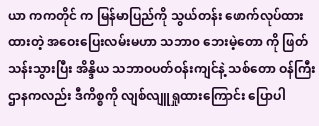ယာ ကကတိုင် က မြန်မာပြည်ကို သွယ်တန်း ဖောက်လုပ်ထားထားတဲ့ အဝေးပြေးလမ်းမဟာ သဘာ၀ ဘေးမဲ့တော ကို ဖြတ်သန်းသွားပြီး အိန္ဒိယ သဘာဝပတ်ဝန်းကျင်နဲ့ သစ်တော ဝန်ကြီးဌာနကလည်း ဒီကိစ္စကို လျစ်လျူရှုထားကြောင်း ပြောပါ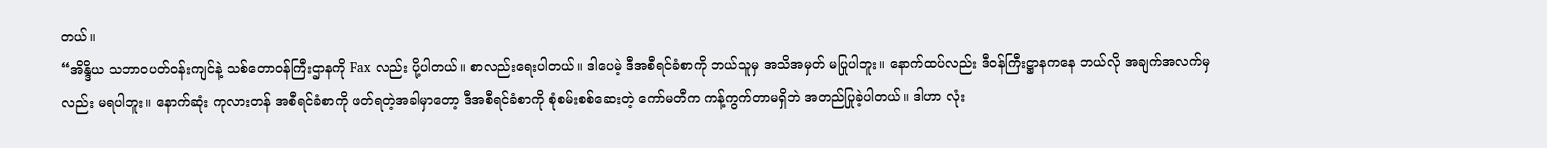တယ်။
“အိန္ဒိယ သဘာဝပတ်ဝန်းကျင်နဲ့ သစ်တောဝန်ကြီးဌာနကို Fax လည်း ပို့ပါတယ်။ စာလည်းရေးပါတယ်။ ဒါပေမဲ့ ဒီအစီရင်ခံစာကို ဘယ်သူမှ အသိအမှတ် မပြုပါဘူး။ နောက်ထပ်လည်း ဒီဝန်ကြီးဋ္ဌာနကနေ ဘယ်လို အချက်အလက်မှလည်း မရပါဘူး။ နောက်ဆုံး ကုလားတန် အစီရင်ခံစာကို ဖတ်ရတဲ့အခါမှာတော့ ဒီအစီရင်ခံစာကို စုံစမ်းစစ်ဆေးတဲ့ ကော်မတီက ကန့်ကွက်တာမရှိဘဲ အတည်ပြုခဲ့ပါတယ်။ ဒါဟာ လုံး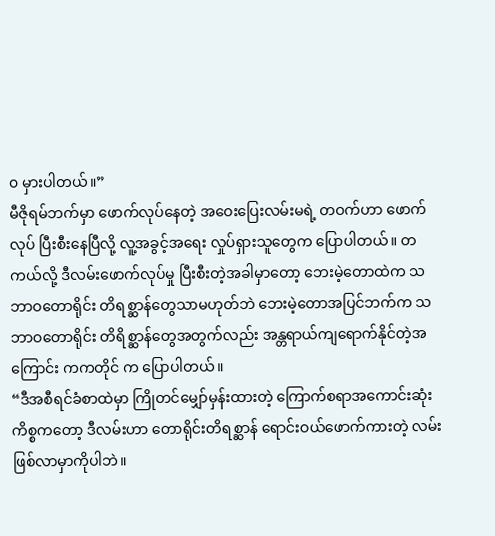၀ မှားပါတယ်။”
မီဇိုရမ်ဘက်မှာ ဖောက်လုပ်နေတဲ့ အဝေးပြေးလမ်းမရဲ့ တဝက်ဟာ ဖောက်လုပ် ပြီးစီးနေပြီလို့ လူ့အခွင့်အရေး လှုပ်ရှားသူတွေက ပြောပါတယ်။ တကယ်လို့ ဒီလမ်းဖောက်လုပ်မှု ပြီးစီးတဲ့အခါမှာတော့ ဘေးမဲ့တောထဲက သဘာဝတောရိုင်း တိရစ္ဆာန်တွေသာမဟုတ်ဘဲ ဘေးမဲ့တောအပြင်ဘက်က သဘာဝတောရိုင်း တိရိစ္ဆာန်တွေအတွက်လည်း အန္တရာယ်ကျရောက်နိုင်တဲ့အကြောင်း ကကတိုင် က ပြောပါတယ်။
“ဒီအစီရင်ခံစာထဲမှာ ကြိုတင်မျှော်မှန်းထားတဲ့ ကြောက်စရာအကောင်းဆုံး ကိစ္စကတော့ ဒီလမ်းဟာ တောရိုင်းတိရစ္ဆာန် ရောင်းဝယ်ဖောက်ကားတဲ့ လမ်းဖြစ်လာမှာကိုပါဘဲ။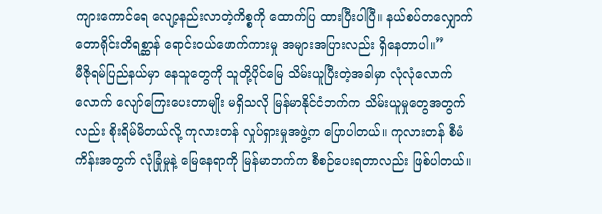ကျားကောင်ရေ လျော့နည်းလာတဲ့ကိစ္စကို ထောက်ပြ ထားပြီးပါပြီ။ နယ်စပ်တလျှောက် တောရိုင်းတိရစ္ဆာန် ရောင်းဝယ်ဖောက်ကားမှု အများအပြားလည်း ရှိနေတာပါ။”
မီဇိုရမ်ပြည်နယ်မှာ နေသူတွေကို သူတို့ပိုင်မြေ သိမ်းယူပြီးတဲ့အခါမှာ လုံလုံလောက်လောက် လျော်ကြေးပေးတာမျိုး မရှိသလို မြန်မာနိုင်ငံဘက်က သိမ်းယူမှုတွေအတွက်လည်း စိုးရိမ်မိတယ်လို့ ကုလားတန် လှုပ်ရှားမှုအဖွဲ့က ပြောပါတယ်။ ကုလားတန် စီမံကိန်းအတွက် လုံခြုံမှုနဲ့ မြေနေရာကို မြန်မာဘက်က စီစဉ်ပေးရတာလည်း ဖြစ်ပါတယ်။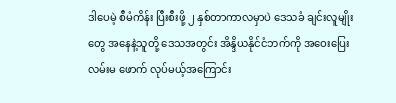ဒါပေမဲ့ စီမံကိန်း ပြီးစီးဖို့ ၂ နှစ်တာကာလမှာပဲ ဒေသခံ ချင်းလူမျိုးတွေ အနေနဲ့သူတို့ ဒေသအတွင်း အိန္ဒိယနိုင်ငံဘက်ကို အဝေးပြေးလမ်းမ ဖောက် လုပ်မယ့်အကြောင်း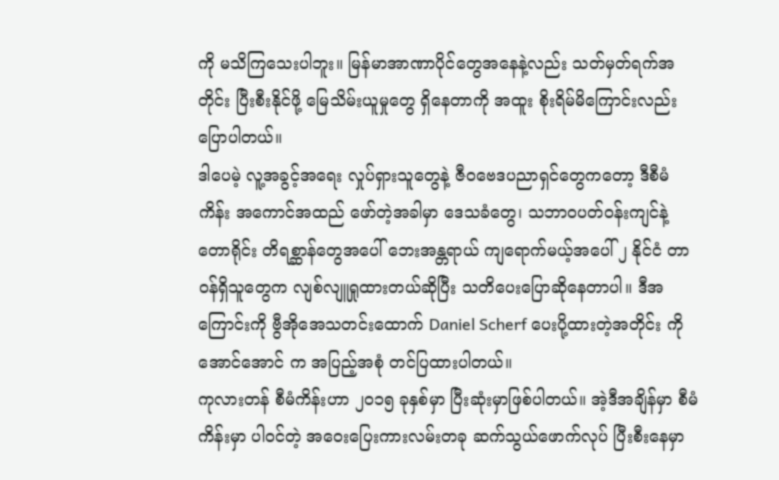ကို မသိကြသေးပါဘူး။ မြန်မာအာဏာပိုင်တွေအနေနဲ့လည်း သတ်မှတ်ရက်အတိုင်း ပြီးစီးနိုင်ဖို့ မြေသိမ်းယူမှုတွေ ရှိနေတာကို အထူး စိုးရိမ်မိကြောင်းလည်း ပြောပါတယ်။
ဒါပေမဲ့ လူ့အခွင့်အရေး လှုပ်ရှားသူတွေနဲ့ ဇီဝဗေဒပညာရှင်တွေကတော့ ဒီစီမံကိန်း အကောင်အထည် ဖော်တဲ့အခါမှာ ဒေသခံတွေ၊ သဘာဝပတ်ဝန်းကျင်နဲ့ တောရိုင်း တိရစ္ဆာန်တွေအပေါ် ဘေးအန္တရာယ် ကျရောက်မယ့်အပေါ် ၂ နိုင်ငံ တာဝန်ရှိသူတွေက လျစ်လျူရှုထားတယ်ဆိုပြီး သတိပေးပြောဆိုနေတာပါ။ ဒီအကြောင်းကို ဗွီအိုအေသတင်းထောက် Daniel Scherf ပေးပို့ထားတဲ့အတိုင်း ကိုအောင်အောင် က အပြည့်အစုံ တင်ပြထားပါတယ်။
ကုလားတန် စီမံကိန်းဟာ ၂၀၁၅ ခုနှစ်မှာ ပြီးဆုံးမှာဖြစ်ပါတယ်။ အဲ့ဒီအချိန်မှာ စီမံကိန်းမှာ ပါဝင်တဲ့ အဝေးပြေးကားလမ်းတခု ဆက်သွယ်ဖောက်လုပ် ပြီးစီးနေမှာ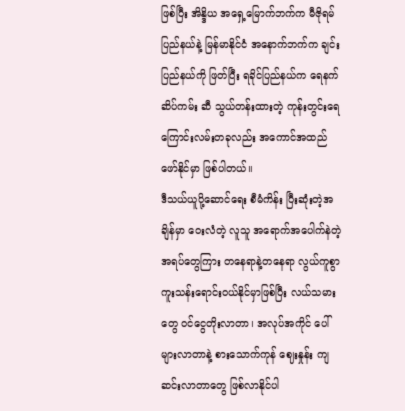ဖြစ်ပြီး အိန္ဒိယ အရှေ့မြောက်ဘက်က မီဇိုရမ်ပြည်နယ်နဲ့ မြန်မာနိုင်ငံ အနောက်ဘက်က ချင်းပြည်နယ်ကို ဖြတ်ပြီး ရခိုင်ပြည်နယ်က ရေနက်ဆိပ်ကမ်း ဆီ သွယ်တန်းထားတဲ့ ကုန်းတွင်းရေကြောင်းလမ်းတခုလည်း အကောင်အထည်
ဖော်နိုင်မှာ ဖြစ်ပါတယ်။
ဒီသယ်ယူပို့ဆောင်ရေး စီမံကိန်း ပြီးဆုံးတဲ့အချိန်မှာ ဝေးလံတဲ့ လူသူ အရောက်အပေါက်နဲတဲ့ အရပ်တွေကြား တနေရာနဲ့တနေရာ လွယ်ကူစွာ ကူးသန်းရောင်းဝယ်နိုင်မှာဖြစ်ပြီး လယ်သမားတွေ ဝင်ငွေတိုးလာတာ၊ အလုပ်အကိုင် ပေါ်များလာတာနဲ့ စားသောက်ကုန် ဈေးနှုန်း ကျဆင်းလာတာတွေ ဖြစ်လာနိုင်ပါ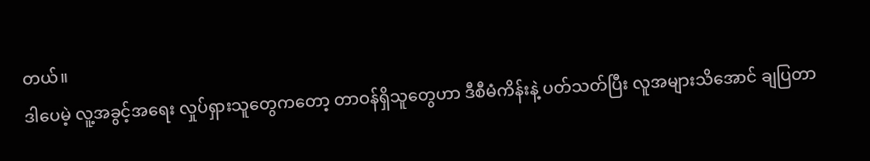တယ်။
ဒါပေမဲ့ လူ့အခွင့်အရေး လှုပ်ရှားသူတွေကတော့ တာဝန်ရှိသူတွေဟာ ဒီစီမံကိန်းနဲ့ ပတ်သတ်ပြီး လူအများသိအောင် ချပြတာ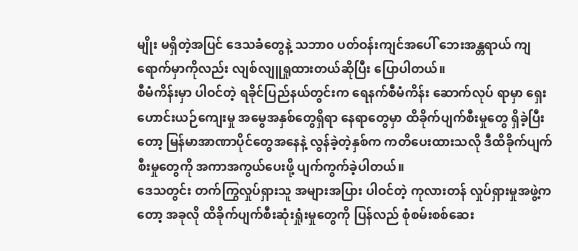မျိုး မရှိတဲ့အပြင် ဒေသခံတွေနဲ့ သဘာ၀ ပတ်ဝန်းကျင်အပေါ် ဘေးအန္တရာယ် ကျရောက်မှာကိုလည်း လျစ်လျူရှုထားတယ်ဆိုပြီး ပြောပါတယ်။
စီမံကိန်းမှာ ပါဝင်တဲ့ ရခိုင်ပြည်နယ်တွင်းက ရေနက်စီမံကိန်း ဆောက်လုပ် ရာမှာ ရှေးဟောင်းယဉ်ကျေးမှု အမွေအနှစ်တွေရှိရာ နေရာတွေမှာ ထိခိုက်ပျက်စီးမှုတွေ ရှိခဲ့ပြီးတော့ မြန်မာအာဏာပိုင်တွေအနေနဲ့ လွန်ခဲ့တဲ့နှစ်က ကတိပေးထားသလို ဒီထိခိုက်ပျက်စီးမှုတွေကို အကာအကွယ်ပေးဖို့ ပျက်ကွက်ခဲ့ပါတယ်။
ဒေသတွင်း တက်ကြွလှုပ်ရှားသူ အများအပြား ပါဝင်တဲ့ ကုလားတန် လှုပ်ရှားမှုအဖွဲ့ကတော့ အခုလို ထိခိုက်ပျက်စီးဆုံးရှုံးမှုတွေကို ပြန်လည် စုံစမ်းစစ်ဆေး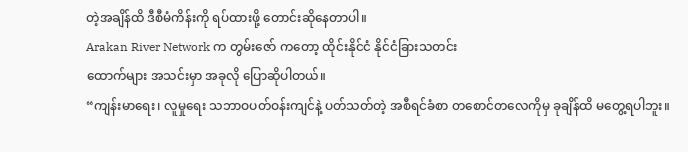တဲ့အချိန်ထိ ဒီစီမံကိန်းကို ရပ်ထားဖို့ တောင်းဆိုနေတာပါ။
Arakan River Network က တွမ်းဇော် ကတော့ ထိုင်းနိုင်ငံ နိုင်ငံခြားသတင်း
ထောက်များ အသင်းမှာ အခုလို ပြောဆိုပါတယ်။
“ကျန်းမာရေး၊ လူမှုရေး သဘာဝပတ်ဝန်းကျင်နဲ့ ပတ်သတ်တဲ့ အစီရင်ခံစာ တစောင်တလေကိုမှ ခုချိန်ထိ မတွေ့ရပါဘူး။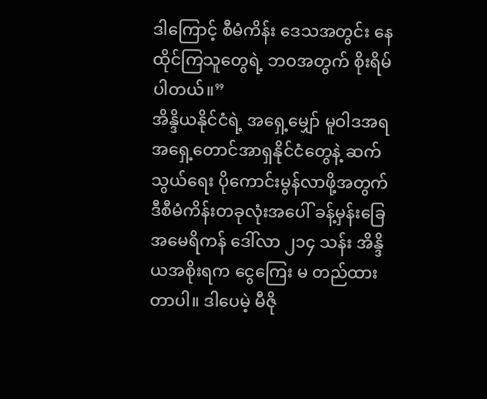ဒါကြောင့် စီမံကိန်း ဒေသအတွင်း နေထိုင်ကြသူတွေရဲ့ ဘဝအတွက် စိုးရိမ်ပါတယ်။”
အိန္ဒိယနိုင်ငံရဲ့ အရှေ့မျှော် မူဝါဒအရ အရှေ့တောင်အာရှနိုင်ငံတွေနဲ့ ဆက်သွယ်ရေး ပိုကောင်းမွန်လာဖို့အတွက် ဒီစီမံကိန်းတခုလုံးအပေါ် ခန့်မှန်းခြေ အမေရိကန် ဒေါ်လာ ၂၁၄ သန်း အိန္ဒိယအစိုးရက ငွေကြေး မ တည်ထားတာပါ။ ဒါပေမဲ့ မီဇို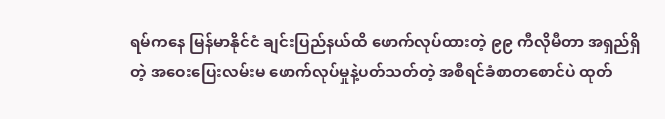ရမ်ကနေ မြန်မာနိုင်ငံ ချင်းပြည်နယ်ထိ ဖောက်လုပ်ထားတဲ့ ၉၉ ကီလိုမီတာ အရှည်ရှိတဲ့ အဝေးပြေးလမ်းမ ဖောက်လုပ်မှုနဲ့ပတ်သတ်တဲ့ အစီရင်ခံစာတစောင်ပဲ ထုတ်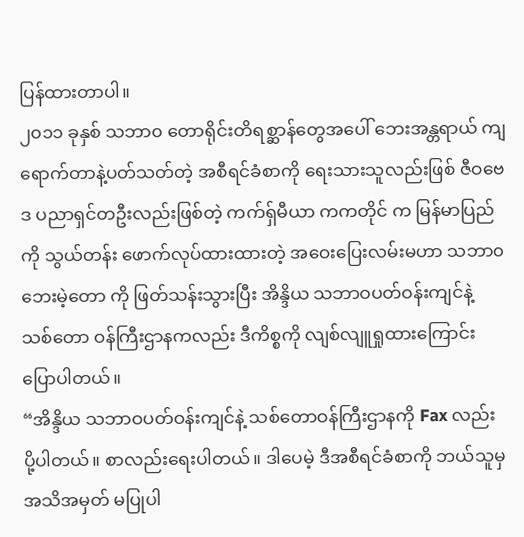ပြန်ထားတာပါ။
၂၀၁၁ ခုနှစ် သဘာ၀ တောရိုင်းတိရစ္ဆာန်တွေအပေါ် ဘေးအန္တရာယ် ကျရောက်တာနဲ့ပတ်သတ်တဲ့ အစီရင်ခံစာကို ရေးသားသူလည်းဖြစ် ဇီဝဗေဒ ပညာရှင်တဦးလည်းဖြစ်တဲ့ ကက်ရှ်မီယာ ကကတိုင် က မြန်မာပြည်ကို သွယ်တန်း ဖောက်လုပ်ထားထားတဲ့ အဝေးပြေးလမ်းမဟာ သဘာ၀ ဘေးမဲ့တော ကို ဖြတ်သန်းသွားပြီး အိန္ဒိယ သဘာဝပတ်ဝန်းကျင်နဲ့ သစ်တော ဝန်ကြီးဌာနကလည်း ဒီကိစ္စကို လျစ်လျူရှုထားကြောင်း ပြောပါတယ်။
“အိန္ဒိယ သဘာဝပတ်ဝန်းကျင်နဲ့ သစ်တောဝန်ကြီးဌာနကို Fax လည်း ပို့ပါတယ်။ စာလည်းရေးပါတယ်။ ဒါပေမဲ့ ဒီအစီရင်ခံစာကို ဘယ်သူမှ အသိအမှတ် မပြုပါ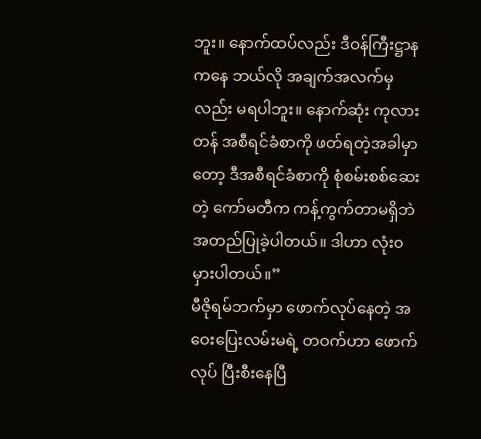ဘူး။ နောက်ထပ်လည်း ဒီဝန်ကြီးဋ္ဌာနကနေ ဘယ်လို အချက်အလက်မှလည်း မရပါဘူး။ နောက်ဆုံး ကုလားတန် အစီရင်ခံစာကို ဖတ်ရတဲ့အခါမှာတော့ ဒီအစီရင်ခံစာကို စုံစမ်းစစ်ဆေးတဲ့ ကော်မတီက ကန့်ကွက်တာမရှိဘဲ အတည်ပြုခဲ့ပါတယ်။ ဒါဟာ လုံး၀ မှားပါတယ်။”
မီဇိုရမ်ဘက်မှာ ဖောက်လုပ်နေတဲ့ အဝေးပြေးလမ်းမရဲ့ တဝက်ဟာ ဖောက်လုပ် ပြီးစီးနေပြီ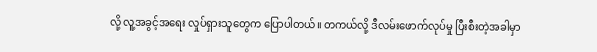လို့ လူ့အခွင့်အရေး လှုပ်ရှားသူတွေက ပြောပါတယ်။ တကယ်လို့ ဒီလမ်းဖောက်လုပ်မှု ပြီးစီးတဲ့အခါမှာ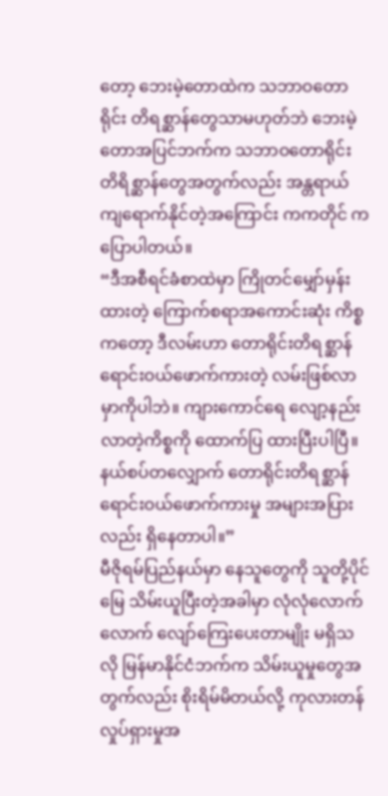တော့ ဘေးမဲ့တောထဲက သဘာဝတောရိုင်း တိရစ္ဆာန်တွေသာမဟုတ်ဘဲ ဘေးမဲ့တောအပြင်ဘက်က သဘာဝတောရိုင်း တိရိစ္ဆာန်တွေအတွက်လည်း အန္တရာယ်ကျရောက်နိုင်တဲ့အကြောင်း ကကတိုင် က ပြောပါတယ်။
“ဒီအစီရင်ခံစာထဲမှာ ကြိုတင်မျှော်မှန်းထားတဲ့ ကြောက်စရာအကောင်းဆုံး ကိစ္စကတော့ ဒီလမ်းဟာ တောရိုင်းတိရစ္ဆာန် ရောင်းဝယ်ဖောက်ကားတဲ့ လမ်းဖြစ်လာမှာကိုပါဘဲ။ ကျားကောင်ရေ လျော့နည်းလာတဲ့ကိစ္စကို ထောက်ပြ ထားပြီးပါပြီ။ နယ်စပ်တလျှောက် တောရိုင်းတိရစ္ဆာန် ရောင်းဝယ်ဖောက်ကားမှု အများအပြားလည်း ရှိနေတာပါ။”
မီဇိုရမ်ပြည်နယ်မှာ နေသူတွေကို သူတို့ပိုင်မြေ သိမ်းယူပြီးတဲ့အခါမှာ လုံလုံလောက်လောက် လျော်ကြေးပေးတာမျိုး မရှိသလို မြန်မာနိုင်ငံဘက်က သိမ်းယူမှုတွေအတွက်လည်း စိုးရိမ်မိတယ်လို့ ကုလားတန် လှုပ်ရှားမှုအ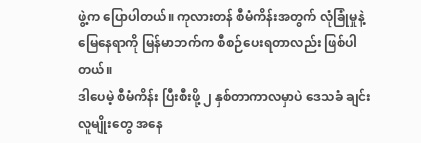ဖွဲ့က ပြောပါတယ်။ ကုလားတန် စီမံကိန်းအတွက် လုံခြုံမှုနဲ့ မြေနေရာကို မြန်မာဘက်က စီစဉ်ပေးရတာလည်း ဖြစ်ပါတယ်။
ဒါပေမဲ့ စီမံကိန်း ပြီးစီးဖို့ ၂ နှစ်တာကာလမှာပဲ ဒေသခံ ချင်းလူမျိုးတွေ အနေ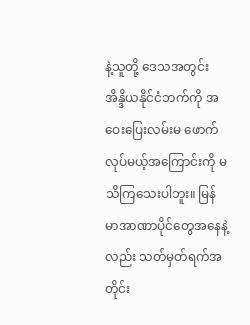နဲ့သူတို့ ဒေသအတွင်း အိန္ဒိယနိုင်ငံဘက်ကို အဝေးပြေးလမ်းမ ဖောက် လုပ်မယ့်အကြောင်းကို မသိကြသေးပါဘူး။ မြန်မာအာဏာပိုင်တွေအနေနဲ့လည်း သတ်မှတ်ရက်အတိုင်း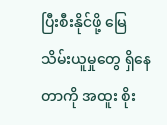ပြီးစီးနိုင်ဖို့ မြေသိမ်းယူမှုတွေ ရှိနေတာကို အထူး စိုး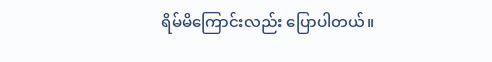ရိမ်မိကြောင်းလည်း ပြောပါတယ်။